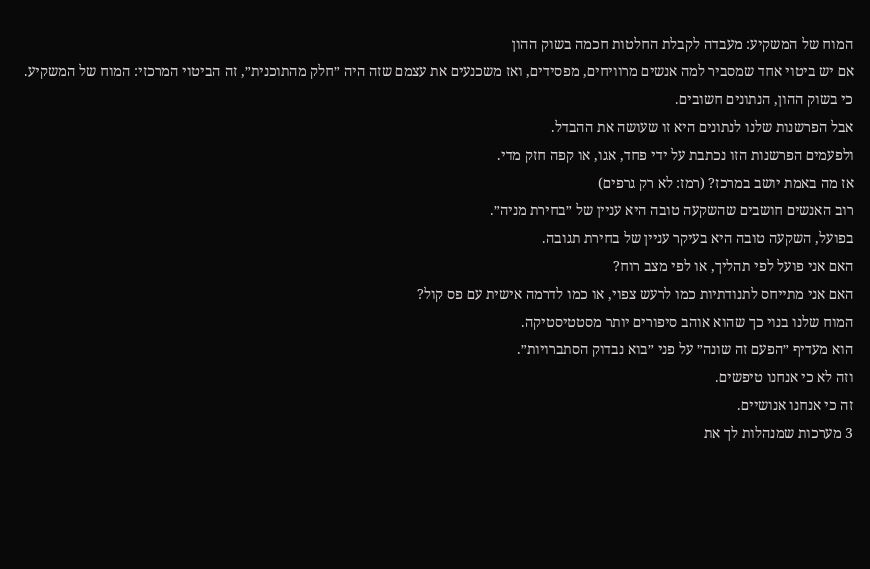המוח של המשקיע: מעבדה לקבלת החלטות חכמה בשוק ההון
אם יש ביטוי אחד שמסביר למה אנשים מרוויחים, מפסידים, ואז משכנעים את עצמם שזה היה ״חלק מהתוכנית״, זה הביטוי המרכזי: המוח של המשקיע.
כי בשוק ההון, הנתונים חשובים.
אבל הפרשנות שלנו לנתונים היא זו שעושה את ההבדל.
ולפעמים הפרשנות הזו נכתבת על ידי פחד, אגו, או קפה חזק מדי.
אז מה באמת יושב במרכז? (רמז: לא רק גרפים)
רוב האנשים חושבים שהשקעה טובה היא עניין של ״בחירת מניה״.
בפועל, השקעה טובה היא בעיקר עניין של בחירת תגובה.
האם אני פועל לפי תהליך, או לפי מצב רוח?
האם אני מתייחס לתנודתיות כמו לרעש צפוי, או כמו לדרמה אישית עם פס קול?
המוח שלנו בנוי כך שהוא אוהב סיפורים יותר מסטטיסטיקה.
הוא מעדיף ״הפעם זה שונה״ על פני ״בוא נבדוק הסתברויות״.
וזה לא כי אנחנו טיפשים.
זה כי אנחנו אנושיים.
3 מערכות שמנהלות לך את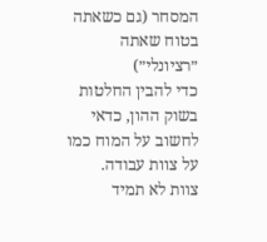המסחר (גם כשאתה בטוח שאתה ״רציונלי״)
כדי להבין החלטות בשוק ההון, כדאי לחשוב על המוח כמו על צוות עבודה.
צוות לא תמיד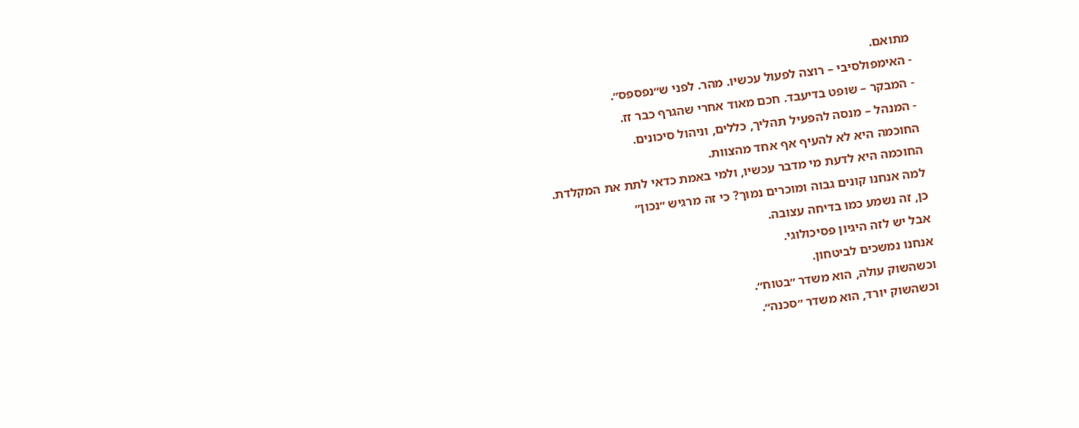מתואם.
- האימפולסיבי – רוצה לפעול עכשיו. מהר. לפני ש״נפספס״.
- המבקר – שופט בדיעבד. חכם מאוד אחרי שהגרף כבר זז.
- המנהל – מנסה להפעיל תהליך, כללים, וניהול סיכונים.
החוכמה היא לא להעיף אף אחד מהצוות.
החוכמה היא לדעת מי מדבר עכשיו, ולמי באמת כדאי לתת את המקלדת.
למה אנחנו קונים גבוה ומוכרים נמוך? כי זה מרגיש ״נכון״
כן, זה נשמע כמו בדיחה עצובה.
אבל יש לזה היגיון פסיכולוגי.
אנחנו נמשכים לביטחון.
וכשהשוק עולה, הוא משדר ״בטוח״.
וכשהשוק יורד, הוא משדר ״סכנה״.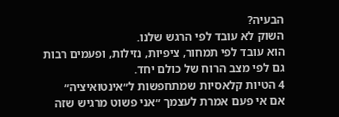הבעיה?
השוק לא עובד לפי הרגש שלנו.
הוא עובד לפי תמחור, ציפיות, נזילות, ופעמים רבות גם לפי מצב הרוח של כולם יחד.
4 הטיות קלאסיות שמתחפשות ל״אינטואיציה״
אם אי פעם אמרת לעצמך ״אני פשוט מרגיש שזה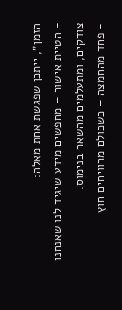הזמן״, ייתכן שפגשת אחת מאלה:
- הטיית אישור – מחפשים מידע שיגיד לנו שאנחנו צודקים, ומתעלמים מהשאר בנימוס.
- פחד מהחמצה – כשכולם מרוויחים חוץ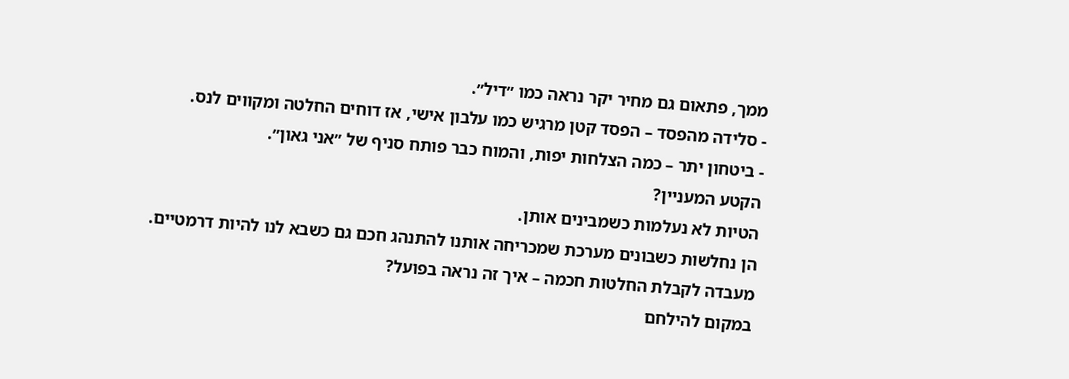ממך, פתאום גם מחיר יקר נראה כמו ״דיל״.
- סלידה מהפסד – הפסד קטן מרגיש כמו עלבון אישי, אז דוחים החלטה ומקווים לנס.
- ביטחון יתר – כמה הצלחות יפות, והמוח כבר פותח סניף של ״אני גאון״.
הקטע המעניין?
הטיות לא נעלמות כשמבינים אותן.
הן נחלשות כשבונים מערכת שמכריחה אותנו להתנהג חכם גם כשבא לנו להיות דרמטיים.
מעבדה לקבלת החלטות חכמה – איך זה נראה בפועל?
במקום להילחם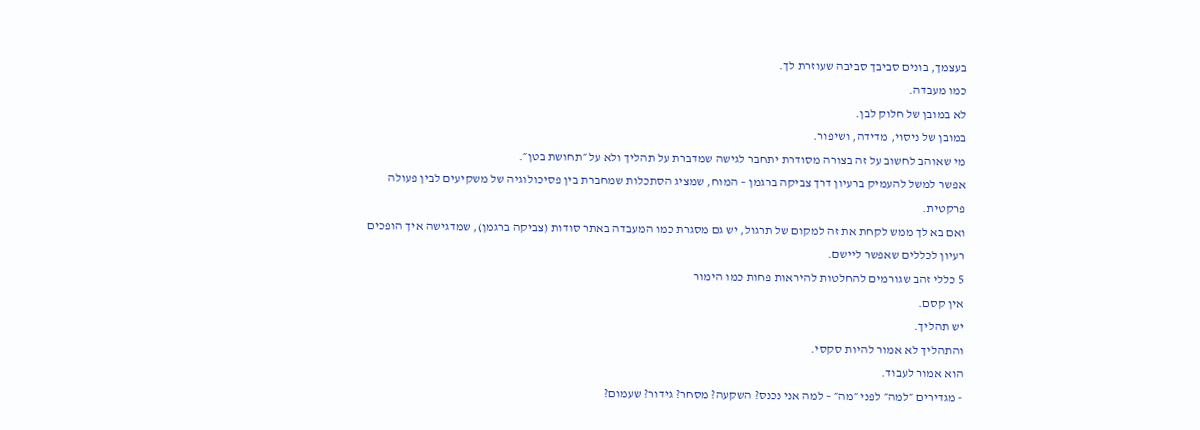בעצמך, בונים סביבך סביבה שעוזרת לך.
כמו מעבדה.
לא במובן של חלוק לבן.
במובן של ניסוי, מדידה, ושיפור.
מי שאוהב לחשוב על זה בצורה מסודרת יתחבר לגישה שמדברת על תהליך ולא על ״תחושת בטן״.
אפשר למשל להעמיק ברעיון דרך צביקה ברגמן – המוח, שמציג הסתכלות שמחברת בין פסיכולוגיה של משקיעים לבין פעולה פרקטית.
ואם בא לך ממש לקחת את זה למקום של תרגול, יש גם מסגרת כמו המעבדה באתר סודות (צביקה ברגמן), שמדגישה איך הופכים רעיון לכללים שאפשר ליישם.
5 כללי זהב שגורמים להחלטות להיראות פחות כמו הימור
אין קסם.
יש תהליך.
והתהליך לא אמור להיות סקסי.
הוא אמור לעבוד.
- מגדירים ״למה״ לפני ״מה״ – למה אני נכנס? השקעה? מסחר? גידור? שעמום?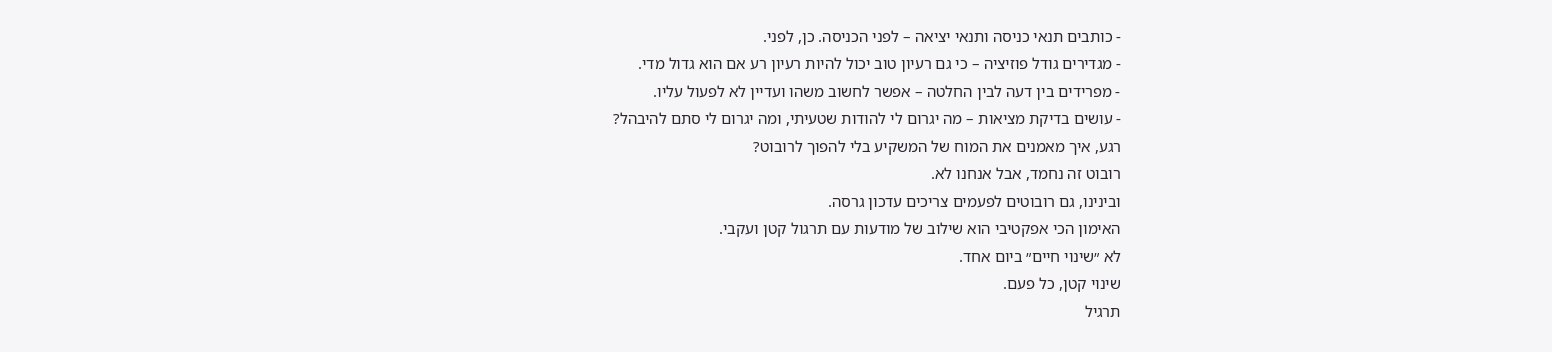- כותבים תנאי כניסה ותנאי יציאה – לפני הכניסה. כן, לפני.
- מגדירים גודל פוזיציה – כי גם רעיון טוב יכול להיות רעיון רע אם הוא גדול מדי.
- מפרידים בין דעה לבין החלטה – אפשר לחשוב משהו ועדיין לא לפעול עליו.
- עושים בדיקת מציאות – מה יגרום לי להודות שטעיתי, ומה יגרום לי סתם להיבהל?
רגע, איך מאמנים את המוח של המשקיע בלי להפוך לרובוט?
רובוט זה נחמד, אבל אנחנו לא.
ובינינו, גם רובוטים לפעמים צריכים עדכון גרסה.
האימון הכי אפקטיבי הוא שילוב של מודעות עם תרגול קטן ועקבי.
לא ״שינוי חיים״ ביום אחד.
שינוי קטן, כל פעם.
תרגיל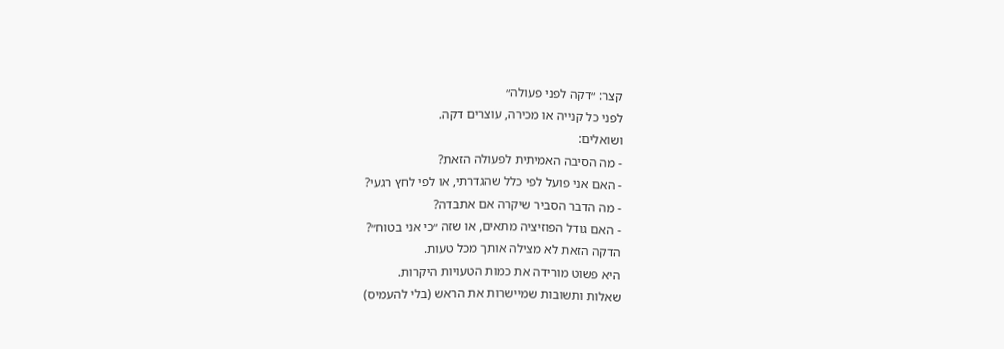קצר: ״דקה לפני פעולה״
לפני כל קנייה או מכירה, עוצרים דקה.
ושואלים:
- מה הסיבה האמיתית לפעולה הזאת?
- האם אני פועל לפי כלל שהגדרתי, או לפי לחץ רגעי?
- מה הדבר הסביר שיקרה אם אתבדה?
- האם גודל הפוזיציה מתאים, או שזה ״כי אני בטוח״?
הדקה הזאת לא מצילה אותך מכל טעות.
היא פשוט מורידה את כמות הטעויות היקרות.
שאלות ותשובות שמיישרות את הראש (בלי להעמיס)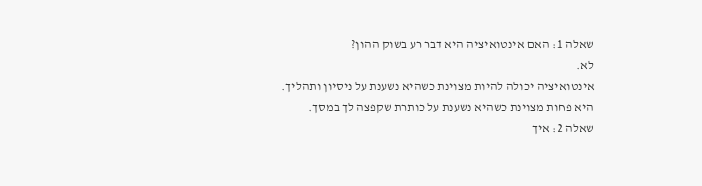שאלה 1: האם אינטואיציה היא דבר רע בשוק ההון?
לא.
אינטואיציה יכולה להיות מצוינת כשהיא נשענת על ניסיון ותהליך.
היא פחות מצוינת כשהיא נשענת על כותרת שקפצה לך במסך.
שאלה 2: איך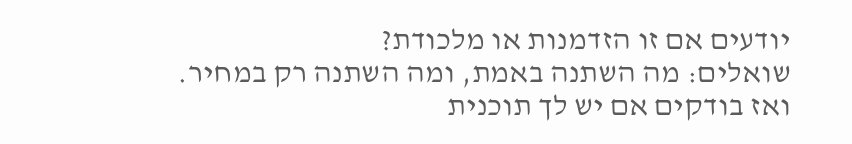יודעים אם זו הזדמנות או מלכודת?
שואלים: מה השתנה באמת, ומה השתנה רק במחיר.
ואז בודקים אם יש לך תוכנית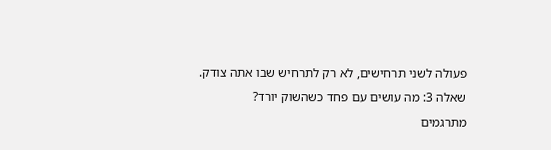פעולה לשני תרחישים, לא רק לתרחיש שבו אתה צודק.
שאלה 3: מה עושים עם פחד כשהשוק יורד?
מתרגמים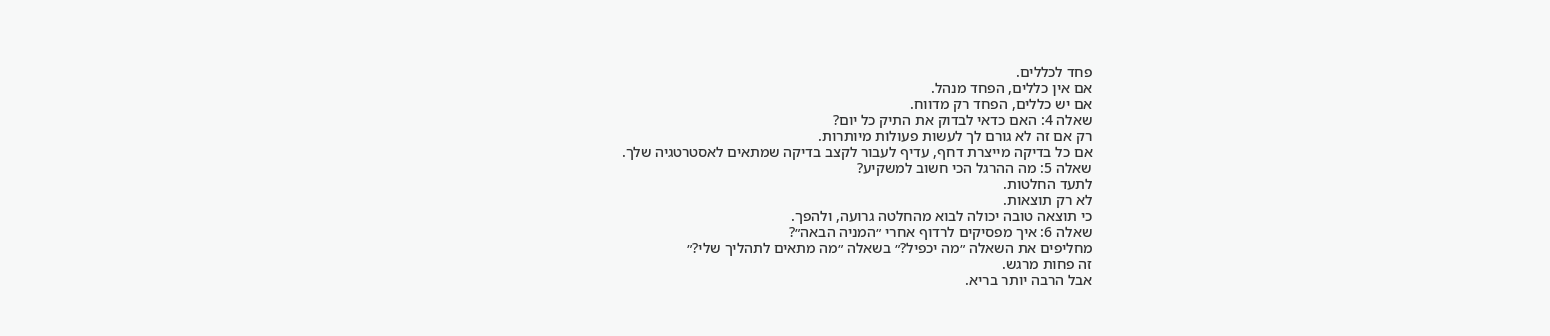פחד לכללים.
אם אין כללים, הפחד מנהל.
אם יש כללים, הפחד רק מדווח.
שאלה 4: האם כדאי לבדוק את התיק כל יום?
רק אם זה לא גורם לך לעשות פעולות מיותרות.
אם כל בדיקה מייצרת דחף, עדיף לעבור לקצב בדיקה שמתאים לאסטרטגיה שלך.
שאלה 5: מה ההרגל הכי חשוב למשקיע?
לתעד החלטות.
לא רק תוצאות.
כי תוצאה טובה יכולה לבוא מהחלטה גרועה, ולהפך.
שאלה 6: איך מפסיקים לרדוף אחרי ״המניה הבאה״?
מחליפים את השאלה ״מה יכפיל?״ בשאלה ״מה מתאים לתהליך שלי?״
זה פחות מרגש.
אבל הרבה יותר בריא.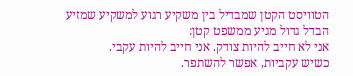הטוויסט הקטן שמבדיל בין משקיע רגוע למשקיע שמזיע
הבדל גדול מגיע ממשפט קטן:
אני לא חייב להיות צודק. אני חייב להיות עקבי.
כשיש עקביות, אפשר להשתפר.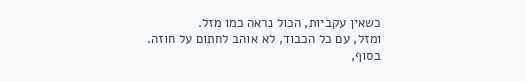כשאין עקביות, הכול נראה כמו מזל.
ומזל, עם כל הכבוד, לא אוהב לחתום על חוזה.
בסוף,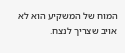המוח של המשקיע הוא לא אויב שצריך לנצח.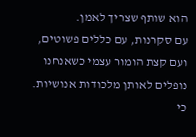הוא שותף שצריך לאמן.
עם סקרנות, עם כללים פשוטים, ועם קצת הומור עצמי כשאנחנו נופלים לאותן מלכודות אנושיות.
כי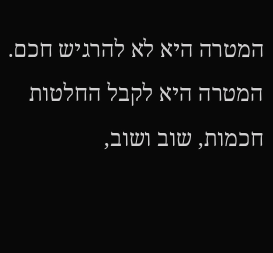המטרה היא לא להרגיש חכם.
המטרה היא לקבל החלטות חכמות, שוב ושוב,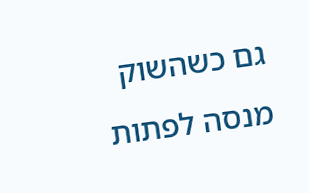גם כשהשוק מנסה לפתות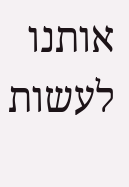אותנו לעשות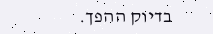בדיוק ההפך.